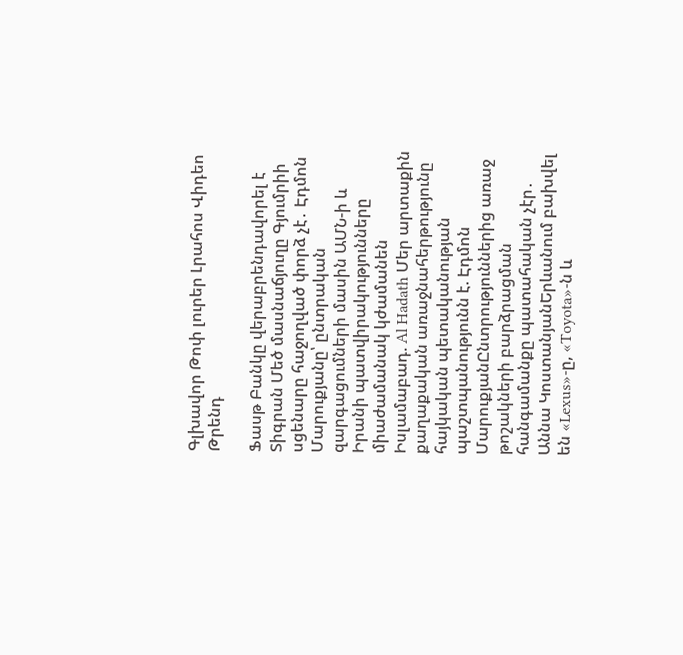Գլխավոր Թոփ լուրեր Լրահոս Վիդեո Թրենդ

Ֆասթ Բանկը վերաբրենդավորել է Տիգրան Մեծ մասնաճյուղը Գյումրիի սցենարը հաջողված փորձ չէ․ Էդմոն Մարուքյանը՝ ընտրական զարգացումների մասին ԱՄՆ-ի և Իրանի պատվիրակությունները միաժամանակ կժամանեն Իսլամաբադ. Al Hadath Մեր արտաքին քաղաքական առաջնահերթությունը հայկական պետականության պաշտպանությունն է. Էդմոն ՄարուքյանԸնտրություններից առաջ թոշակների բարձրացման հանգամանքը պատահական չէր․ Աննա ԿոստանյանԵրևանում բախվել են «Lexus»-ը, «Toyota»-ն և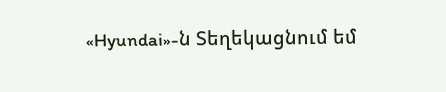«Hyundai»-ն Տեղեկացնում եմ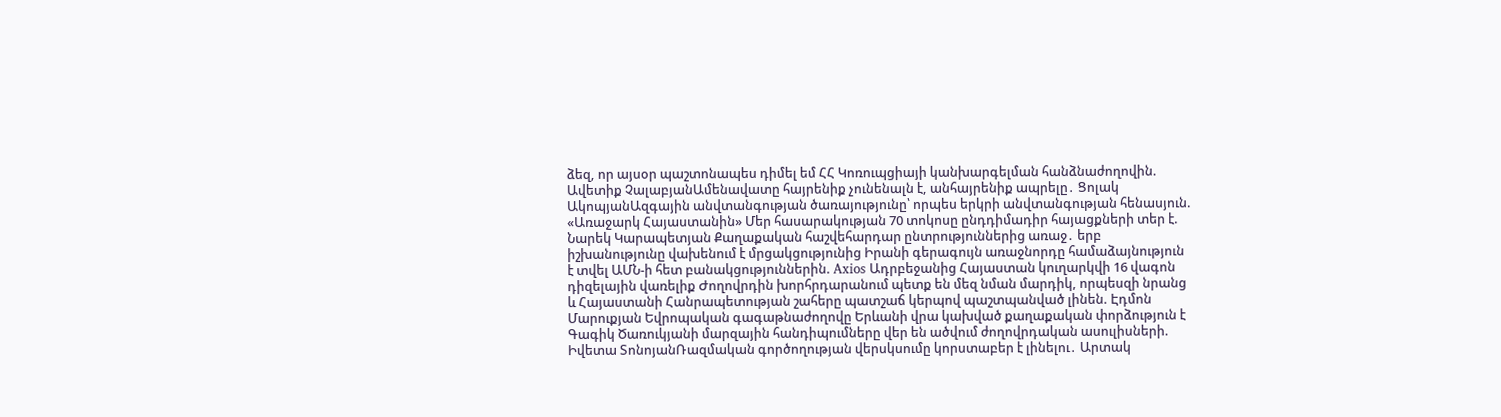ձեզ, որ այսօր պաշտոնապես դիմել եմ ՀՀ Կոռուպցիայի կանխարգելման հանձնաժողովին. Ավետիք ՉալաբյանԱմենավատը հայրենիք չունենալն է, անհայրենիք ապրելը․ Ցոլակ ԱկոպյանԱզգային անվտանգության ծառայությունը՝ որպես երկրի անվտանգության հենասյուն. «Առաջարկ Հայաստանին» Մեր հասարակության 70 տոկոսը ընդդիմադիր հայացքների տեր է. Նարեկ Կարապետյան Քաղաքական հաշվեհարդար ընտրություններից առաջ․ երբ իշխանությունը վախենում է մրցակցությունից Իրանի գերագույն առաջնորդը համաձայնություն է տվել ԱՄՆ-ի հետ բանակցություններին. Axios Ադրբեջանից Հայաստան կուղարկվի 16 վագոն դիզելային վառելիք Ժողովրդին խորհրդարանում պետք են մեզ նման մարդիկ, որպեսզի նրանց և Հայաստանի Հանրապետության շահերը պատշաճ կերպով պաշտպանված լինեն. Էդմոն Մարուքյան Եվրոպական գագաթնաժողովը Երևանի վրա կախված քաղաքական փորձություն է Գագիկ Ծառուկյանի մարզային հանդիպումները վեր են ածվում ժողովրդական ասուլիսների. Իվետա ՏոնոյանՌազմական գործողության վերսկսումը կորստաբեր է լինելու․ Արտակ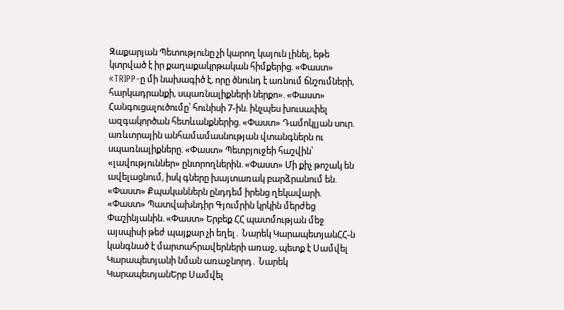Զաքարյան Պետությունը չի կարող կայուն լինել, եթե կտրված է իր քաղաքակրթական հիմքերից. «Փաստ» «TRIPP-ը մի նախագիծ է, որը ծնունդ է առնում ճնշումների, հարկադրանքի, սպառնալիքների ներքո». «Փաստ» Հանգուցալուծումը՝ հունիսի 7-ին. ինչպես խուսափել ազգակործան հետևանքներից. «Փաստ» Դամոկլյան սուր. առևտրային անհամամասնության վտանգներն ու սպառնալիքները. «Փաստ» Պետբյուջեի հաշվին՝ «լավություններ» ընտրողներին. «Փաստ» Մի քիչ թոշակ են ավելացնում, իսկ գները խայտառակ բարձրանում են. «Փաստ» Քպականներն ընդդեմ իրենց ղեկավարի. «Փաստ» Պատվախնդիր Գյումրին կրկին մերժեց Փաշինյանին. «Փաստ» Երբեք ՀՀ պատմության մեջ այսպիսի թեժ պայքար չի եղել․ Նարեկ ԿարապետյանՀՀ-ն կանգնած է մարտահրավերների առաջ, պետք է Սամվել Կարապետյանի նման առաջնորդ․ Նարեկ ԿարապետյանԵրբ Սամվել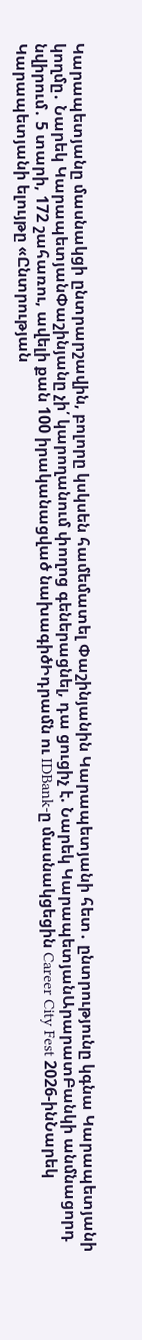Կարապետյանը մասնակցի ընտրարշավին, բոլորը կսկսեն համեմատել Փաշինյանին Կարապետյանի հետ․ ընտրությունը կգնա Կարապետյանի կողմը․ Նարեկ ԿարապետյանՓաշինյանը չի՛ կարողանում փողոց գեներացնել, դա ցուցիչ է. Նարեկ ԿարապետյանԱրարատԲանկի անմնացորդ նվիրում․ 5 տարի, 172 շահառու, ավելի քան 100 իրականացված նախագիծԻդրամն ու IDBank-ը մասնակցեցին Career City Fest 2026-ինՆարեկ Կարապետյանի ելույթը «Ընտրության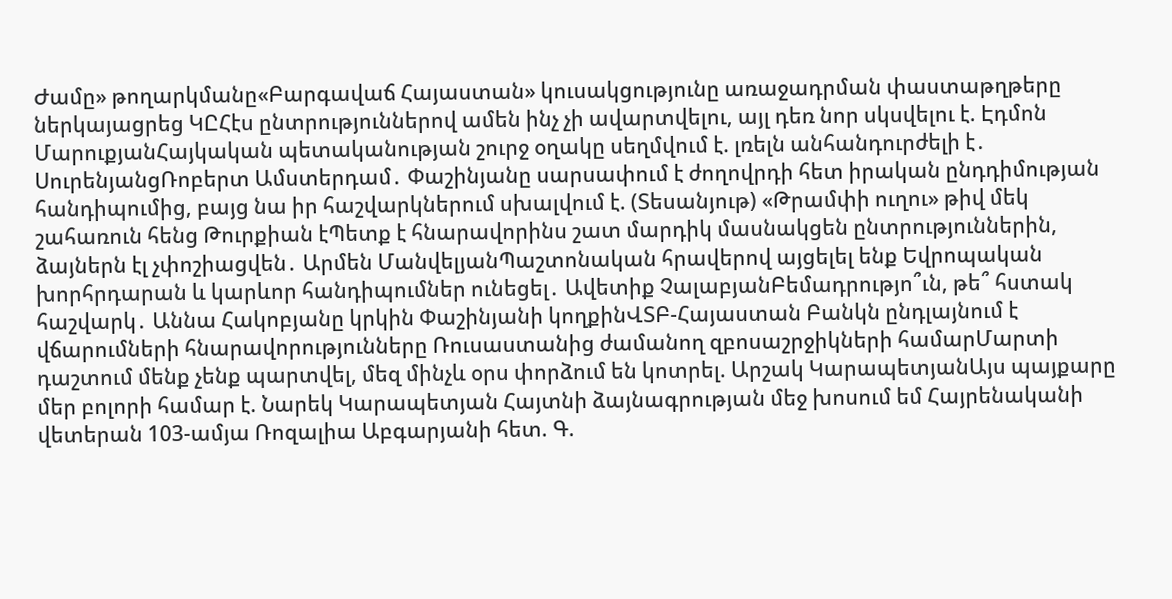Ժամը» թողարկմանը«Բարգավաճ Հայաստան» կուսակցությունը առաջադրման փաստաթղթերը ներկայացրեց ԿԸՀէս ընտրություններով ամեն ինչ չի ավարտվելու, այլ դեռ նոր սկսվելու է. Էդմոն ՄարուքյանՀայկական պետականության շուրջ օղակը սեղմվում է. լռելն անհանդուրժելի է․ ՍուրենյանցՌոբերտ Ամստերդամ․ Փաշինյանը սարսափում է ժողովրդի հետ իրական ընդդիմության հանդիպումից, բայց նա իր հաշվարկներում սխալվում է. (Տեսանյութ) «Թրամփի ուղու» թիվ մեկ շահառուն հենց Թուրքիան էՊետք է հնարավորինս շատ մարդիկ մասնակցեն ընտրություններին, ձայներն էլ չփոշիացվեն․ Արմեն ՄանվելյանՊաշտոնական հրավերով այցելել ենք Եվրոպական խորհրդարան և կարևոր հանդիպումներ ունեցել․ Ավետիք ՉալաբյանԲեմադրությո՞ւն, թե՞ հստակ հաշվարկ․ Աննա Հակոբյանը կրկին Փաշինյանի կողքինՎՏԲ-Հայաստան Բանկն ընդլայնում է վճարումների հնարավորությունները Ռուսաստանից ժամանող զբոսաշրջիկների համարՄարտի դաշտում մենք չենք պարտվել, մեզ մինչև օրս փորձում են կոտրել. Արշակ ԿարապետյանԱյս պայքարը մեր բոլորի համար է. Նարեկ Կարապետյան Հայտնի ձայնագրության մեջ խոսում եմ Հայրենականի վետերան 103-ամյա Ռոզալիա Աբգարյանի հետ. Գ.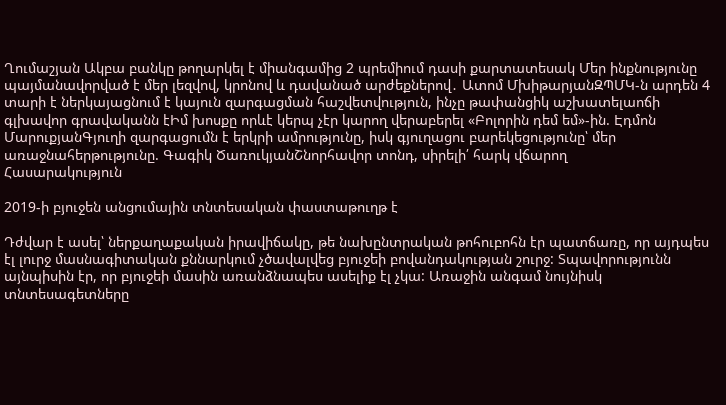Ղումաշյան Ակբա բանկը թողարկել է միանգամից 2 պրեմիում դասի քարտատեսակ Մեր ինքնությունը պայմանավորված է մեր լեզվով, կրոնով և դավանած արժեքներով․ Ատոմ ՄխիթարյանԶՊՄԿ-ն արդեն 4 տարի է ներկայացնում է կայուն զարգացման հաշվետվություն, ինչը թափանցիկ աշխատելաոճի գլխավոր գրավականն էԻմ խոսքը որևէ կերպ չէր կարող վերաբերել «Բոլորին դեմ եմ»-ին. Էդմոն ՄարուքյանԳյուղի զարգացումն է երկրի ամրությունը, իսկ գյուղացու բարեկեցությունը՝ մեր առաջնահերթությունը. Գագիկ ԾառուկյանՇնորհավոր տոնդ, սիրելի՛ հարկ վճարող
Հասարակություն

2019-ի բյուջեն անցումային տնտեսական փաստաթուղթ է

Դժվար է ասել՝ ներքաղաքական իրավիճակը, թե նախընտրական թոհուբոհն էր պատճառը, որ այդպես էլ լուրջ մասնագիտական քննարկում չծավալվեց բյուջեի բովանդակության շուրջ: Տպավորությունն այնպիսին էր, որ բյուջեի մասին առանձնապես ասելիք էլ չկա: Առաջին անգամ նույնիսկ տնտեսագետները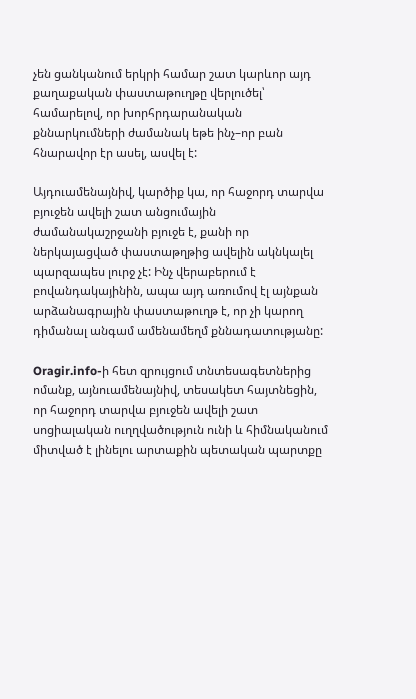չեն ցանկանում երկրի համար շատ կարևոր այդ քաղաքական փաստաթուղթը վերլուծել՝ համարելով, որ խորհրդարանական քննարկումների ժամանակ եթե ինչ–որ բան հնարավոր էր ասել, ասվել է:

Այդուամենայնիվ, կարծիք կա, որ հաջորդ տարվա բյուջեն ավելի շատ անցումային ժամանակաշրջանի բյուջե է, քանի որ ներկայացված փաստաթղթից ավելին ակնկալել պարզապես լուրջ չէ: Ինչ վերաբերում է բովանդակայինին, ապա այդ առումով էլ այնքան արձանագրային փաստաթուղթ է, որ չի կարող դիմանալ անգամ ամենամեղմ քննադատությանը:

Oragir.info-ի հետ զրույցում տնտեսագետներից ոմանք, այնուամենայնիվ, տեսակետ հայտնեցին, որ հաջորդ տարվա բյուջեն ավելի շատ սոցիալական ուղղվածություն ունի և հիմնականում միտված է լինելու արտաքին պետական պարտքը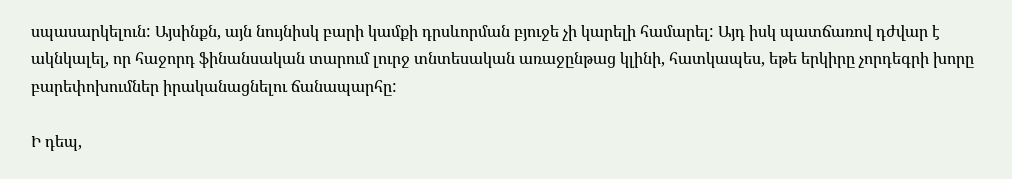սպասարկելուն: Այսինքն, այն նույնիսկ բարի կամքի դրսևորման բյուջե չի կարելի համարել: Այդ իսկ պատճառով դժվար է ակնկալել, որ հաջորդ ֆինանսական տարում լուրջ տնտեսական առաջընթաց կլինի, հատկապես, եթե երկիրը չորդեգրի խորը բարեփոխումներ իրականացնելու ճանապարհը:

Ի դեպ,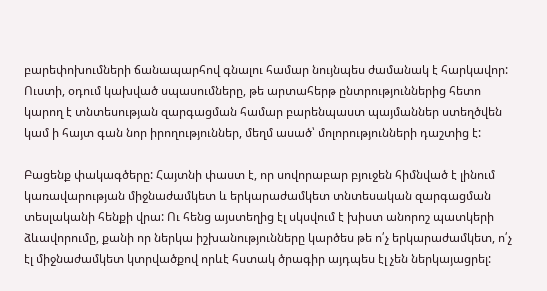բարեփոխումների ճանապարհով գնալու համար նույնպես ժամանակ է հարկավոր: Ուստի, օդում կախված սպասումները, թե արտահերթ ընտրություններից հետո կարող է տնտեսության զարգացման համար բարենպաստ պայմաններ ստեղծվեն կամ ի հայտ գան նոր իրողություններ, մեղմ ասած՝ մոլորությունների դաշտից է:

Բացենք փակագծերը: Հայտնի փաստ է, որ սովորաբար բյուջեն հիմնված է լինում կառավարության միջնաժամկետ և երկարաժամկետ տնտեսական զարգացման տեսլականի հենքի վրա: Ու հենց այստեղից էլ սկսվում է խիստ անորոշ պատկերի ձևավորումը, քանի որ ներկա իշխանությունները կարծես թե ո՛չ երկարաժամկետ, ո՛չ էլ միջնաժամկետ կտրվածքով որևէ հստակ ծրագիր այդպես էլ չեն ներկայացրել: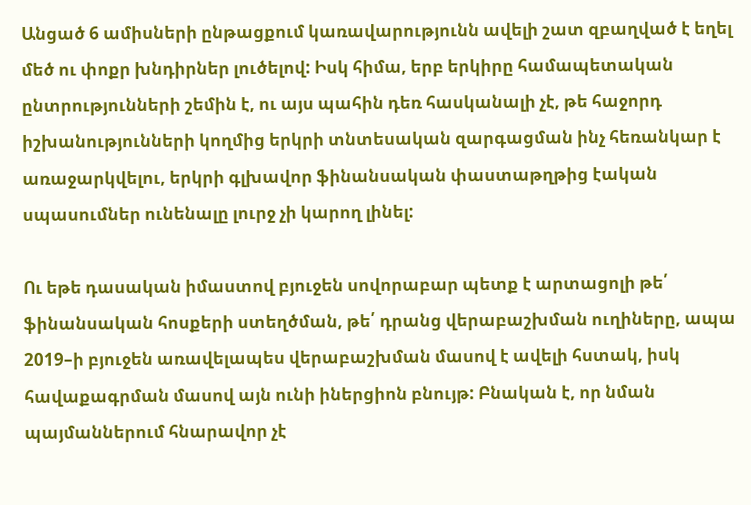Անցած 6 ամիսների ընթացքում կառավարությունն ավելի շատ զբաղված է եղել մեծ ու փոքր խնդիրներ լուծելով: Իսկ հիմա, երբ երկիրը համապետական ընտրությունների շեմին է, ու այս պահին դեռ հասկանալի չէ, թե հաջորդ իշխանությունների կողմից երկրի տնտեսական զարգացման ինչ հեռանկար է առաջարկվելու, երկրի գլխավոր ֆինանսական փաստաթղթից էական սպասումներ ունենալը լուրջ չի կարող լինել:

Ու եթե դասական իմաստով բյուջեն սովորաբար պետք է արտացոլի թե՛ ֆինանսական հոսքերի ստեղծման, թե՛ դրանց վերաբաշխման ուղիները, ապա 2019–ի բյուջեն առավելապես վերաբաշխման մասով է ավելի հստակ, իսկ հավաքագրման մասով այն ունի իներցիոն բնույթ: Բնական է, որ նման պայմաններում հնարավոր չէ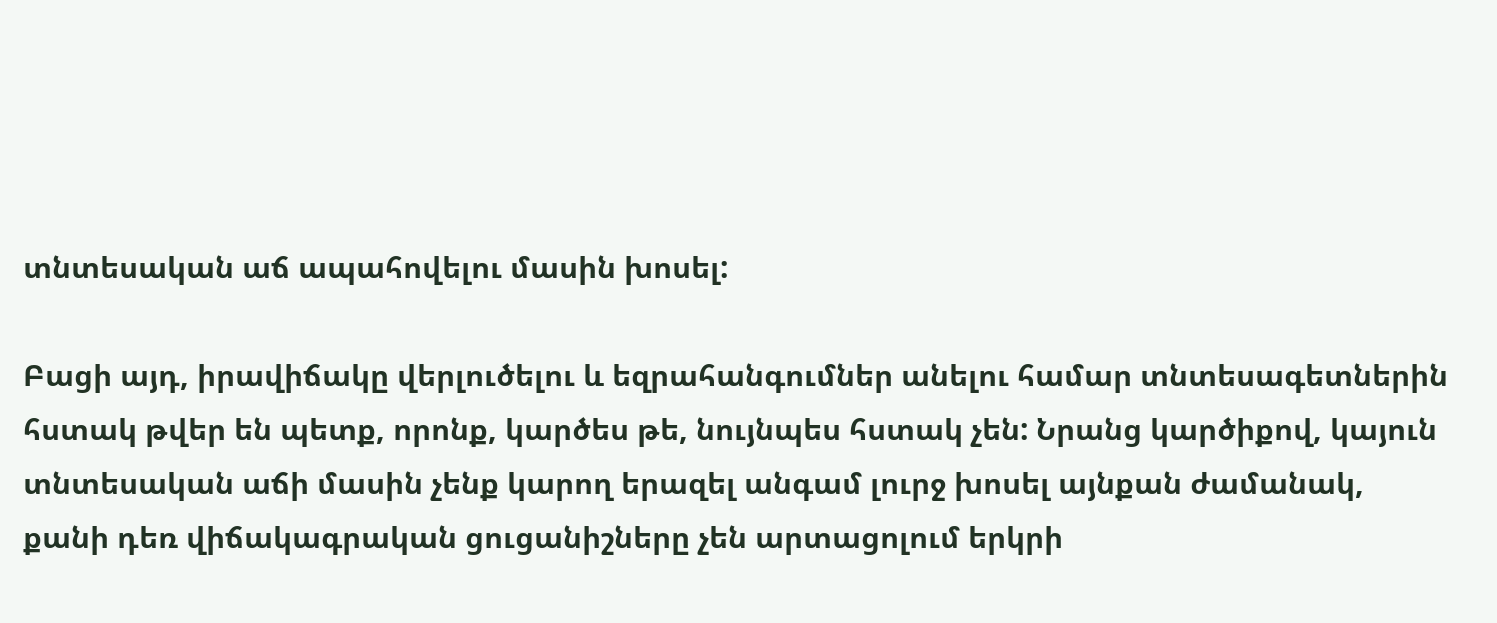տնտեսական աճ ապահովելու մասին խոսել:

Բացի այդ, իրավիճակը վերլուծելու և եզրահանգումներ անելու համար տնտեսագետներին հստակ թվեր են պետք, որոնք, կարծես թե, նույնպես հստակ չեն: Նրանց կարծիքով, կայուն տնտեսական աճի մասին չենք կարող երազել անգամ լուրջ խոսել այնքան ժամանակ, քանի դեռ վիճակագրական ցուցանիշները չեն արտացոլում երկրի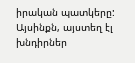իրական պատկերը: Այսինքն, այստեղ էլ խնդիրներ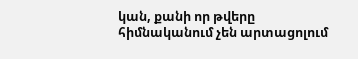կան, քանի որ թվերը հիմնականում չեն արտացոլում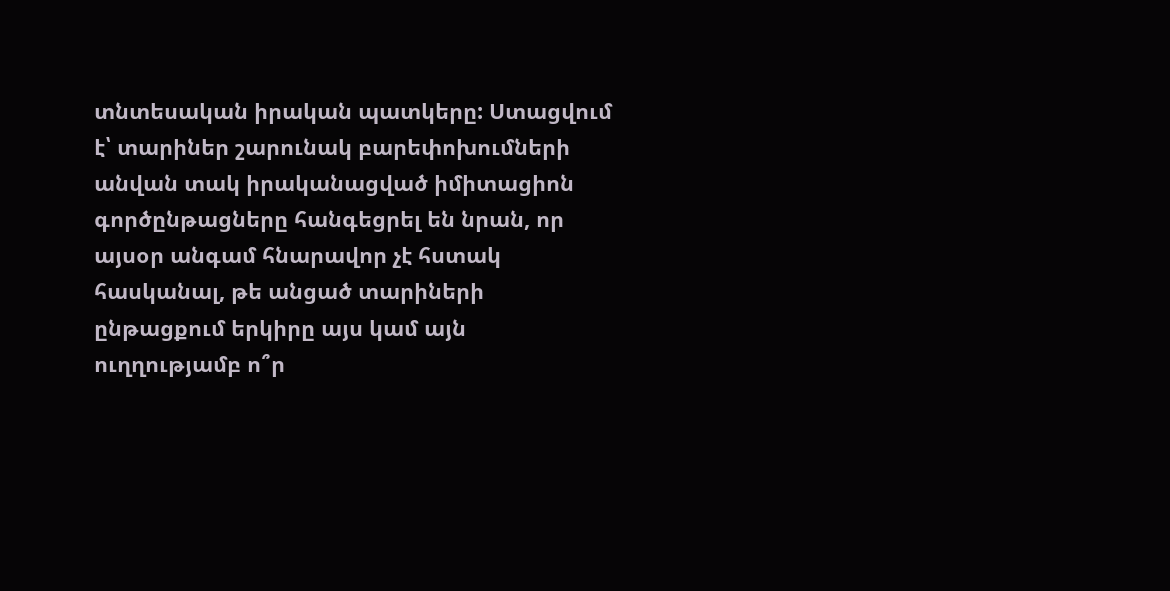տնտեսական իրական պատկերը: Ստացվում է՝ տարիներ շարունակ բարեփոխումների անվան տակ իրականացված իմիտացիոն գործընթացները հանգեցրել են նրան, որ այսօր անգամ հնարավոր չէ հստակ հասկանալ, թե անցած տարիների ընթացքում երկիրը այս կամ այն ուղղությամբ ո՞ր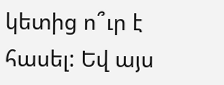կետից ո՞ւր է հասել: Եվ այս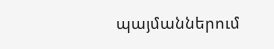պայմաններում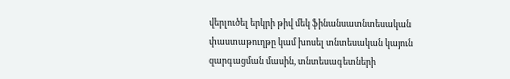վերլուծել երկրի թիվ մեկ ֆինանսատնտեսական փաստաթուղթը կամ խոսել տնտեսական կայուն զարգացման մասին, տնտեսագետների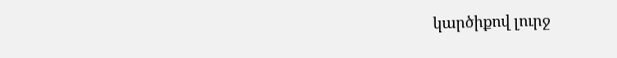կարծիքով լուրջ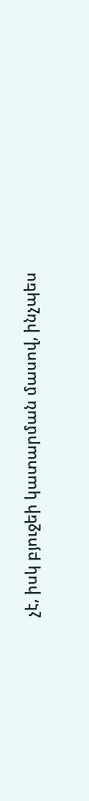չէ, իսկ բյուջեի կատարման մասով, ինչպես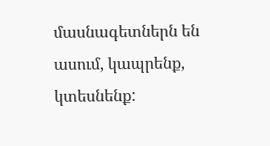մասնագետներն են ասում, կապրենք, կտեսնենք: